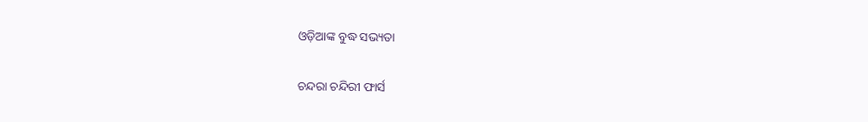ଓଡ଼ିଆଙ୍କ ବୁଦ୍ଧ ସଭ୍ୟତା

ଚନ୍ଦରା ଚନ୍ଦିରୀ ଫାର୍ସ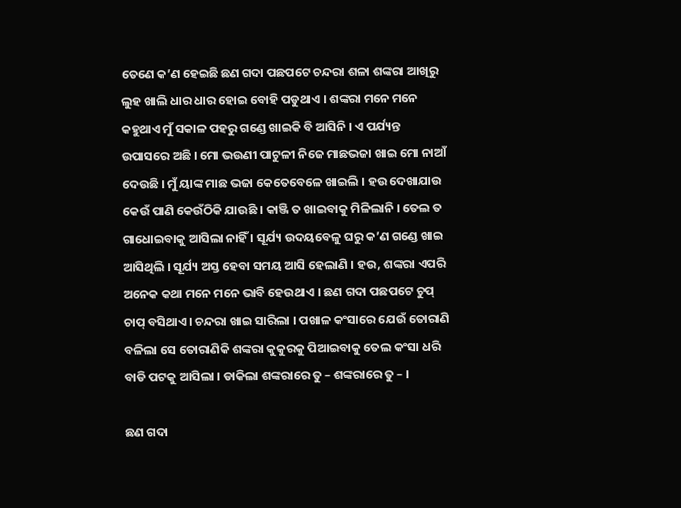ତେଣେ କ’ଣ ହେଇଛି ଛଣ ଗଦା ପଛପଟେ ଚନ୍ଦରା ଶଳା ଶଙ୍କରା ଆଖିରୁ ଲୁହ ଖାଲି ଧାର ଧାର ହୋଇ ବୋହି ପଡୁଥାଏ । ଶଙ୍କରା ମନେ ମନେ କହୁଥାଏ ମୁଁ ସକାଳ ପହରୁ ଗଣ୍ଡେ ଖାଇକି ବି ଆସିନି । ଏ ପର୍ଯ୍ୟନ୍ତ ଉପାସରେ ଅଛି । ମୋ ଭଉଣୀ ପାଟୁଳୀ ନିଜେ ମାଛଭଜା ଖାଇ ମୋ ନାଆଁ ଦେଉଛି । ମୁଁ ୟାଙ୍କ ମାଛ ଭଜା କେତେବେଳେ ଖାଇଲି । ହଉ ଦେଖାଯାଉ କେଉଁ ପାଣି କେଉଁଠିକି ଯାଉଛି । କାଞ୍ଜି ତ ଖାଇବାକୁ ମିଳିଲାନି । ତେଲ ତ ଗାଧୋଇବାକୁ ଆସିଲା ନାହିଁ । ସୂର୍ଯ୍ୟ ଉଦୟବେଳୁ ଘରୁ କ’ଣ ଗଣ୍ଡେ ଖାଇ ଆସିଥିଲି । ସୂର୍ଯ୍ୟ ଅସ୍ତ ହେବା ସମୟ ଆସି ହେଲାଣି । ହଉ, ଶଙ୍କରା ଏପରି ଅନେକ କଥା ମନେ ମନେ ଭାବି ହେଉଥାଏ । ଛଣ ଗଦା ପଛପଟେ ଚୁପ୍ ଚାପ୍ ବସିଥାଏ । ଚନ୍ଦରା ଖାଇ ସାରିଲା । ପଖାଳ କଂସାରେ ଯେଉଁ ତୋରାଣି ବଳିଲା ସେ ତୋରାଣିକି ଶଙ୍କରା କୁକୁରକୁ ପିଆଇବାକୁ ତେଲ କଂସା ଧରି ବାଡି ପଟକୁ ଆସିଲା । ଡାକିଲା ଶଙ୍କରାରେ ତୁ – ଶଙ୍କରାରେ ତୁ – ।

ଛଣ ଗଦା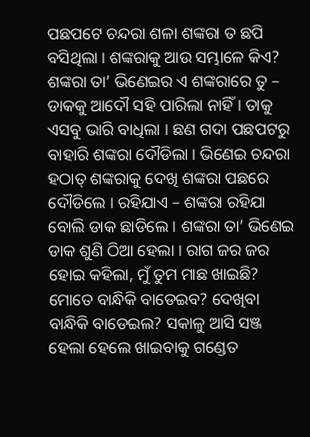ପଛପଟେ ଚନ୍ଦରା ଶଳା ଶଙ୍କରା ତ ଛପି ବସିଥିଲା । ଶଙ୍କରାକୁ ଆଉ ସମ୍ଭାଳେ କିଏ? ଶଙ୍କରା ତା’ ଭିଣେଇର ଏ ଶଙ୍କରାରେ ତୁ – ଡାକକୁ ଆଦୌ ସହି ପାରିଲା ନାହିଁ । ତାକୁ ଏସବୁ ଭାରି ବାଧିଲା । ଛଣ ଗଦା ପଛପଟରୁ ବାହାରି ଶଙ୍କରା ଦୌଡିଲା । ଭିଣେଇ ଚନ୍ଦରା ହଠାତ୍ ଶଙ୍କରାକୁ ଦେଖି ଶଙ୍କରା ପଛରେ ଦୌଡିଲେ । ରହିଯାଏ – ଶଙ୍କରା ରହିଯା ବୋଲି ଡାକ ଛାଡିଲେ । ଶଙ୍କରା ତା’ ଭିଣେଇ ଡାକ ଶୁଣି ଠିଆ ହେଲା । ରାଗ ଜର ଜର ହୋଇ କହିଲା, ମୁଁ ତୁମ ମାଛ ଖାଇଛି? ମୋତେ ବାନ୍ଧିକି ବାଡେଇବ? ଦେଖିବା ବାନ୍ଧିକି ବାଡେଇଲ? ସକାଳୁ ଆସି ସଞ୍ଜ ହେଲା ହେଲେ ଖାଇବାକୁ ଗଣ୍ଡେତ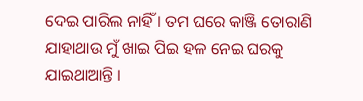ଦେଇ ପାରିଲ ନାହିଁ । ତମ ଘରେ କାଞ୍ଜି ତୋରାଣି ଯାହାଥାଉ ମୁଁ ଖାଇ ପିଇ ହଳ ନେଇ ଘରକୁ ଯାଇଥାଆନ୍ତି ।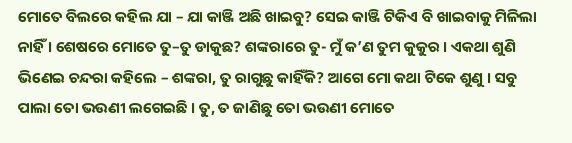ମୋତେ ବିଲରେ କହିଲ ଯା – ଯା କାଞ୍ଜି ଅଛି ଖାଇବୁ? ସେଇ କାଞ୍ଜି ଟିକିଏ ବି ଖାଇବାକୁ ମିଳିଲା ନାହିଁ । ଶେଷରେ ମୋତେ ତୁ–ତୁ ଡାକୁଛ? ଶଙ୍କରାରେ ତୁ- ମୁଁ କ’ଣ ତୁମ କୁକୁର । ଏକଥା ଶୁଣି ଭିଣେଇ ଚନ୍ଦରା କହିଲେ – ଶଙ୍କରା, ତୁ ରାଗୁଛୁ କାହିଁକି? ଆଗେ ମୋ କଥା ଟିକେ ଶୁଣୁ । ସବୁ ପାଲା ତୋ ଭଉଣୀ ଲଗେଇଛି । ତୁ, ତ ଜାଣିଛୁ ତୋ ଭଉଣୀ ମୋତେ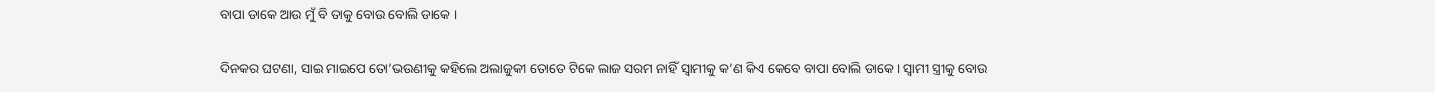ବାପା ଡାକେ ଆଉ ମୁଁ ବି ତାକୁ ବୋଉ ବୋଲି ଡାକେ ।

ଦିନକର ଘଟଣା, ସାଇ ମାଇପେ ତୋ’ଭଉଣୀକୁ କହିଲେ ଅଲାଜୁକୀ ତୋତେ ଟିକେ ଲାଜ ସରମ ନାହିଁ ସ୍ୱାମୀକୁ କ’ଣ କିଏ କେବେ ବାପା ବୋଲି ଡାକେ । ସ୍ୱାମୀ ସ୍ତ୍ରୀକୁ ବୋଉ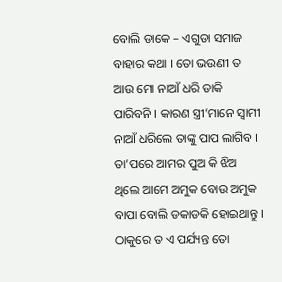ବୋଲି ଡାକେ – ଏଗୁଡା ସମାଜ ବାହାର କଥା । ତୋ ଭଉଣୀ ତ ଆଉ ମୋ ନାଆଁ ଧରି ଡାକି ପାରିବନି । କାରଣ ସ୍ତ୍ରୀ’ମାନେ ସ୍ୱାମୀ ନାଆଁ ଧରିଲେ ତାଙ୍କୁ ପାପ ଲାଗିବ । ତା’ପରେ ଆମର ପୁଅ କି ଝିଅ ଥିଲେ ଆମେ ଅମୁକ ବୋଉ ଅମୁକ ବାପା ବୋଲି ଡକାଡକି ହୋଇଥାନ୍ତୁ । ଠାକୁରେ ତ ଏ ପର୍ଯ୍ୟନ୍ତ ତୋ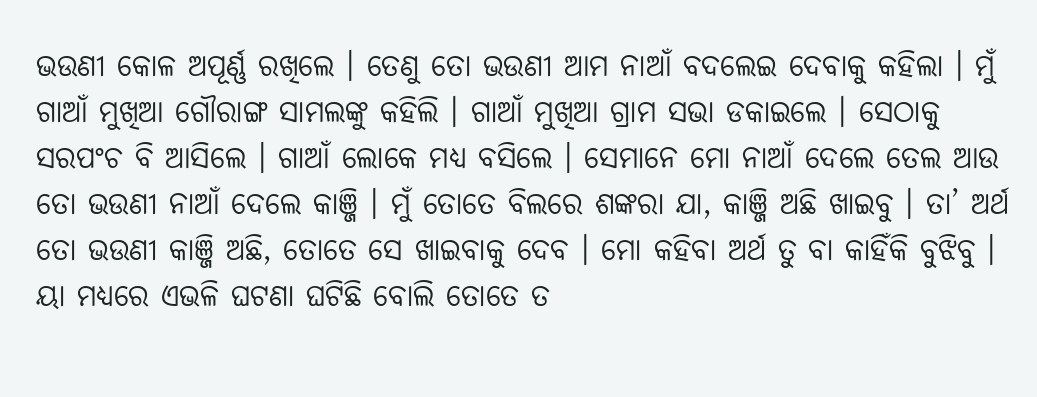ଭଉଣୀ କୋଳ ଅପୂର୍ଣ୍ଣ ରଖିଲେ । ତେଣୁ ତୋ ଭଉଣୀ ଆମ ନାଆଁ ବଦଲେଇ ଦେବାକୁ କହିଲା । ମୁଁ ଗାଆଁ ମୁଖିଆ ଗୌରାଙ୍ଗ ସାମଲଙ୍କୁ କହିଲି । ଗାଆଁ ମୁଖିଆ ଗ୍ରାମ ସଭା ଡକାଇଲେ । ସେଠାକୁ ସରପଂଚ ବି ଆସିଲେ । ଗାଆଁ ଲୋକେ ମଧ୍ୟ ବସିଲେ । ସେମାନେ ମୋ ନାଆଁ ଦେଲେ ତେଲ ଆଉ ତୋ ଭଉଣୀ ନାଆଁ ଦେଲେ କାଞ୍ଜି । ମୁଁ ତୋତେ ବିଲରେ ଶଙ୍କରା ଯା, କାଞ୍ଜି ଅଛି ଖାଇବୁ । ତା’ ଅର୍ଥ ତୋ ଭଉଣୀ କାଞ୍ଜି ଅଛି, ତୋତେ ସେ ଖାଇବାକୁ ଦେବ । ମୋ କହିବା ଅର୍ଥ ତୁ ବା କାହିଁକି ବୁଝିବୁ । ୟା ମଧ୍ୟରେ ଏଭଳି ଘଟଣା ଘଟିଛି ବୋଲି ତୋତେ ତ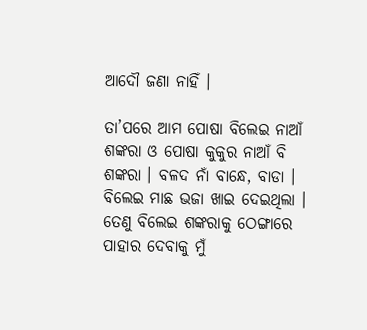ଆଦୌ ଜଣା ନାହିଁ ।

ତା’ପରେ ଆମ ପୋଷା ବିଲେଇ ନାଆଁ ଶଙ୍କରା ଓ ପୋଷା କୁକୁର ନାଆଁ ବି ଶଙ୍କରା । ବଳଦ ନାଁ ବାନ୍ଧେ, ବାଡା । ବିଲେଇ ମାଛ ଭଜା ଖାଇ ଦେଇଥିଲା । ତେଣୁ ବିଲେଇ ଶଙ୍କରାକୁ ଠେଙ୍ଗାରେ ପାହାର ଦେବାକୁ ମୁଁ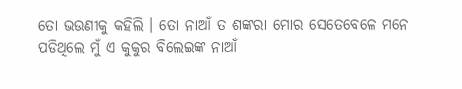ତୋ ଭଉଣୀକୁ କହିଲି । ତୋ ନାଆଁ ତ ଶଙ୍କରା ମୋର ସେତେବେଳେ ମନେ ପଡିଥିଲେ ମୁଁ ଏ କୁକୁର ବିଲେଇଙ୍କ ନାଆଁ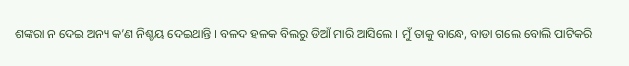ଶଙ୍କରା ନ ଦେଇ ଅନ୍ୟ କ’ଣ ନିଶ୍ଚୟ ଦେଇଥାନ୍ତି । ବଳଦ ହଳକ ବିଲରୁ ଡିଆଁ ମାରି ଆସିଲେ । ମୁଁ ତାକୁ ବାନ୍ଧେ, ବାଡା ଗଲେ ବୋଲି ପାଟିକରି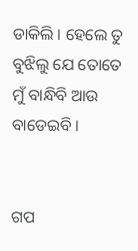ଡାକିଲି । ହେଲେ ତୁ ବୁଝିଲୁ ଯେ ତୋତେ ମୁଁ ବାନ୍ଧିବି ଆଉ ବାଡେଇବି ।


ଗପ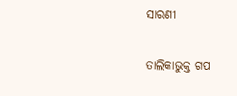ସାରଣୀ

ତାଲିକାଭୁକ୍ତ ଗପ